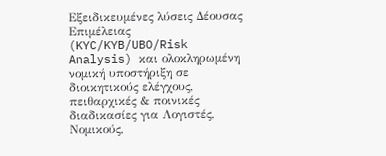Εξειδικευμένες λύσεις Δέουσας Επιμέλειας (KYC/KYB/UBO/Risk Analysis) και ολοκληρωμένη νομική υποστήριξη σε διοικητικούς ελέγχους, πειθαρχικές & ποινικές διαδικασίες για Λογιστές, Νομικούς,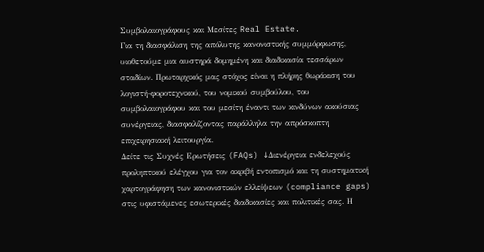Συμβολαιογράφους και Μεσίτες Real Estate.
Για τη διασφάλιση της απόλυτης κανονιστικής συμμόρφωσης, υιοθετούμε μια αυστηρά δομημένη και διαδικασία τεσσάρων σταδίων. Πρωταρχικός μας στόχος είναι η πλήρης θωράκιση του λογιστή-φοροτεχνικού, του νομικού συμβούλου, του συμβολαιογράφου και του μεσίτη έναντι των κινδύνων ακούσιας συνέργειας, διασφαλίζοντας παράλληλα την απρόσκοπτη επιχειρησιακή λειτουργία.
Δείτε τις Συχνές Ερωτήσεις (FAQs) ↓Διενέργεια ενδελεχούς προληπτικού ελέγχου για τον ακριβή εντοπισμό και τη συστηματική χαρτογράφηση των κανονιστικών ελλείψεων (compliance gaps) στις υφιστάμενες εσωτερικές διαδικασίες και πολιτικές σας. Η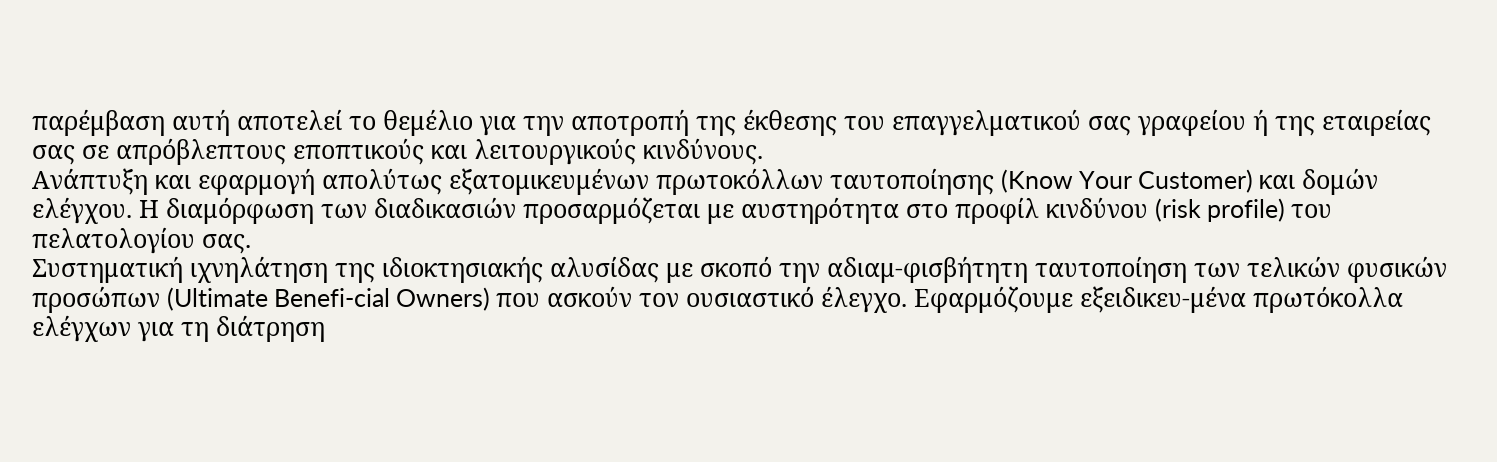παρέμβαση αυτή αποτελεί το θεμέλιο για την αποτροπή της έκθεσης του επαγγελματικού σας γραφείου ή της εταιρείας σας σε απρόβλεπτους εποπτικούς και λειτουργικούς κινδύνους.
Ανάπτυξη και εφαρμογή απολύτως εξατομικευμένων πρωτοκόλλων ταυτοποίησης (Know Your Customer) και δομών ελέγχου. Η διαμόρφωση των διαδικασιών προσαρμόζεται με αυστηρότητα στο προφίλ κινδύνου (risk profile) του πελατολογίου σας.
Συστηματική ιχνηλάτηση της ιδιοκτησιακής αλυσίδας με σκοπό την αδιαμ-φισβήτητη ταυτοποίηση των τελικών φυσικών προσώπων (Ultimate Benefi-cial Owners) που ασκούν τον ουσιαστικό έλεγχο. Εφαρμόζουμε εξειδικευ-μένα πρωτόκολλα ελέγχων για τη διάτρηση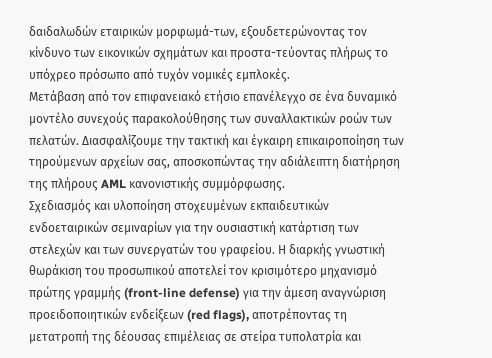δαιδαλωδών εταιρικών μορφωμά-των, εξουδετερώνοντας τον κίνδυνο των εικονικών σχημάτων και προστα-τεύοντας πλήρως το υπόχρεο πρόσωπο από τυχόν νομικές εμπλοκές.
Μετάβαση από τον επιφανειακό ετήσιο επανέλεγχο σε ένα δυναμικό μοντέλο συνεχούς παρακολούθησης των συναλλακτικών ροών των πελατών. Διασφαλίζουμε την τακτική και έγκαιρη επικαιροποίηση των τηρούμενων αρχείων σας, αποσκοπώντας την αδιάλειπτη διατήρηση της πλήρους AML κανονιστικής συμμόρφωσης.
Σχεδιασμός και υλοποίηση στοχευμένων εκπαιδευτικών ενδοεταιρικών σεμιναρίων για την ουσιαστική κατάρτιση των στελεχών και των συνεργατών του γραφείου. Η διαρκής γνωστική θωράκιση του προσωπικού αποτελεί τον κρισιμότερο μηχανισμό πρώτης γραμμής (front-line defense) για την άμεση αναγνώριση προειδοποιητικών ενδείξεων (red flags), αποτρέποντας τη μετατροπή της δέουσας επιμέλειας σε στείρα τυπολατρία και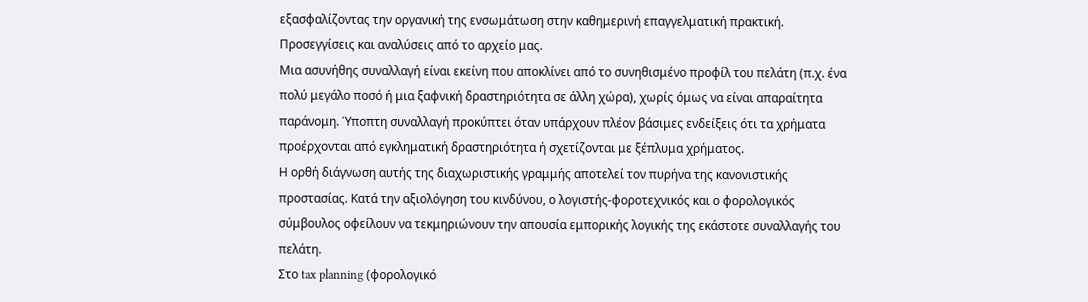εξασφαλίζοντας την οργανική της ενσωμάτωση στην καθημερινή επαγγελματική πρακτική.
Προσεγγίσεις και αναλύσεις από το αρχείο μας.
Μια ασυνήθης συναλλαγή είναι εκείνη που αποκλίνει από το συνηθισμένο προφίλ του πελάτη (π.χ. ένα πολύ μεγάλο ποσό ή μια ξαφνική δραστηριότητα σε άλλη χώρα), χωρίς όμως να είναι απαραίτητα παράνομη. Ύποπτη συναλλαγή προκύπτει όταν υπάρχουν πλέον βάσιμες ενδείξεις ότι τα χρήματα προέρχονται από εγκληματική δραστηριότητα ή σχετίζονται με ξέπλυμα χρήματος.
Η ορθή διάγνωση αυτής της διαχωριστικής γραμμής αποτελεί τον πυρήνα της κανονιστικής προστασίας. Κατά την αξιολόγηση του κινδύνου, ο λογιστής-φοροτεχνικός και ο φορολογικός σύμβουλος οφείλουν να τεκμηριώνουν την απουσία εμπορικής λογικής της εκάστοτε συναλλαγής του πελάτη.
Στο tax planning (φορολογικό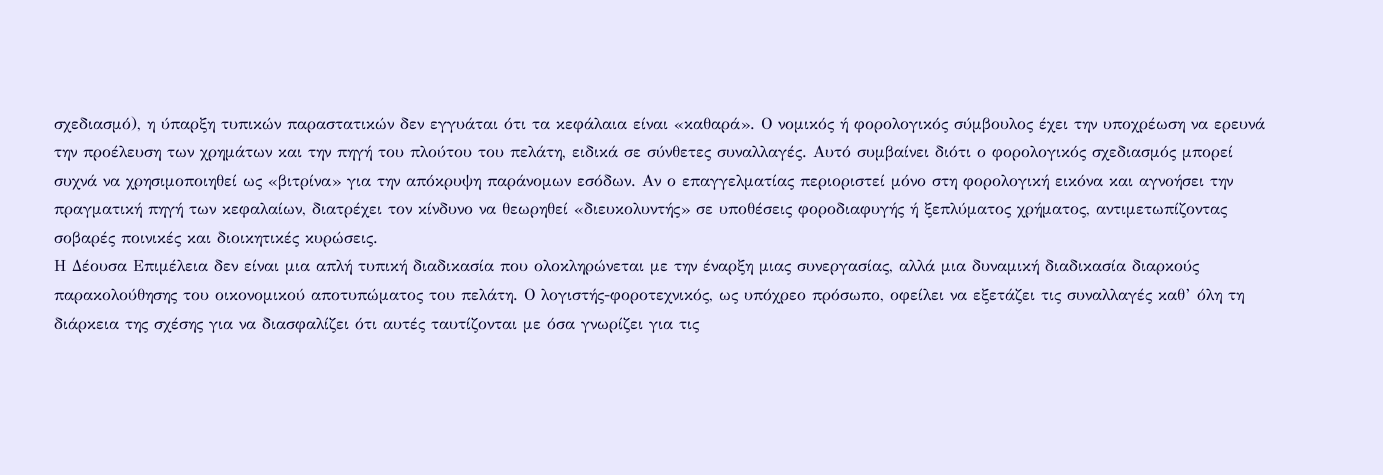σχεδιασμό), η ύπαρξη τυπικών παραστατικών δεν εγγυάται ότι τα κεφάλαια είναι «καθαρά». Ο νομικός ή φορολογικός σύμβουλος έχει την υποχρέωση να ερευνά την προέλευση των χρημάτων και την πηγή του πλούτου του πελάτη, ειδικά σε σύνθετες συναλλαγές. Αυτό συμβαίνει διότι ο φορολογικός σχεδιασμός μπορεί συχνά να χρησιμοποιηθεί ως «βιτρίνα» για την απόκρυψη παράνομων εσόδων. Αν ο επαγγελματίας περιοριστεί μόνο στη φορολογική εικόνα και αγνοήσει την πραγματική πηγή των κεφαλαίων, διατρέχει τον κίνδυνο να θεωρηθεί «διευκολυντής» σε υποθέσεις φοροδιαφυγής ή ξεπλύματος χρήματος, αντιμετωπίζοντας σοβαρές ποινικές και διοικητικές κυρώσεις.
Η Δέουσα Επιμέλεια δεν είναι μια απλή τυπική διαδικασία που ολοκληρώνεται με την έναρξη μιας συνεργασίας, αλλά μια δυναμική διαδικασία διαρκούς παρακολούθησης του οικονομικού αποτυπώματος του πελάτη. Ο λογιστής-φοροτεχνικός, ως υπόχρεο πρόσωπο, οφείλει να εξετάζει τις συναλλαγές καθ’ όλη τη διάρκεια της σχέσης για να διασφαλίζει ότι αυτές ταυτίζονται με όσα γνωρίζει για τις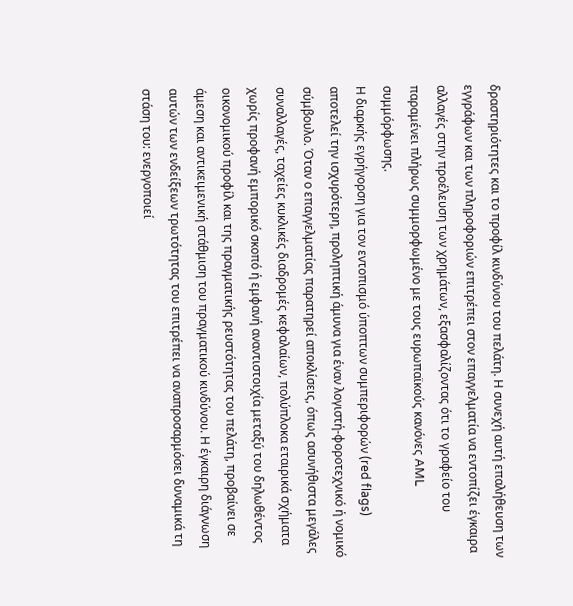δραστηριότητες και το προφίλ κινδύνου του πελάτη. Η συνεχή αυτή επαλήθευση των εγγράφων και των πληροφοριών επιτρέπει στον επαγγελματία να εντοπίζει έγκαιρα αλλαγές στην προέλευση των χρημάτων, εξασφαλίζοντας ότι το γραφείο του παραμένει πλήρως συμμορφωμένο με τους ευρωπαϊκούς κανόνες AML συμμόρφωσης.
Η διαρκής εγρήγορση για τον εντοπισμό ύποπτων συμπεριφορών (red flags) αποτελεί την ισχυρότερη, προληπτική άμυνα για έναν λογιστή-φοροτεχνικό ή νομικό σύμβουλο. Όταν ο επαγγελματίας παρατηρεί αποκλίσεις, όπως ασυνήθιστα μεγάλες συναλλαγές, ταχείες κυκλικές διαδρομές κεφαλαίων, πολύπλοκα εταιρικά σχήματα χωρίς προφανή εμπορικό σκοπό ή εμφανή αναντιστοιχία μεταξύ του δηλωθέντος οικονομικού προφίλ και της πραγματικής ρευστότητας του πελάτη, προβαίνει σε άμεση και αντικειμενική στάθμιση του πραγματικού κινδύνου. Η έγκαιρη διάγνωση αυτών των ενδείξεων τρωτότητας του επιτρέπει να αναπροσαρμόσει δυναμικά τη στάση του: ενεργοποιεί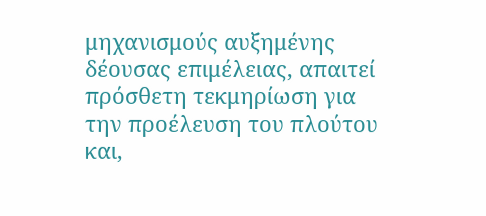μηχανισμούς αυξημένης δέουσας επιμέλειας, απαιτεί πρόσθετη τεκμηρίωση για την προέλευση του πλούτου και,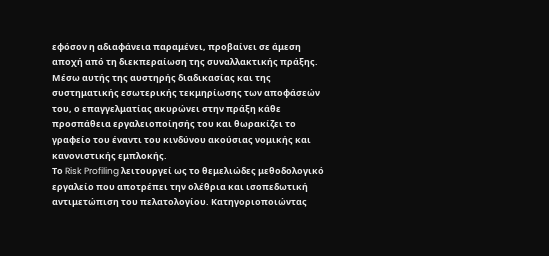εφόσον η αδιαφάνεια παραμένει, προβαίνει σε άμεση αποχή από τη διεκπεραίωση της συναλλακτικής πράξης. Μέσω αυτής της αυστηρής διαδικασίας και της συστηματικής εσωτερικής τεκμηρίωσης των αποφάσεών του, ο επαγγελματίας ακυρώνει στην πράξη κάθε προσπάθεια εργαλειοποίησής του και θωρακίζει το γραφείο του έναντι του κινδύνου ακούσιας νομικής και κανονιστικής εμπλοκής.
Το Risk Profiling λειτουργεί ως το θεμελιώδες μεθοδολογικό εργαλείο που αποτρέπει την ολέθρια και ισοπεδωτική αντιμετώπιση του πελατολογίου. Κατηγοριοποιώντας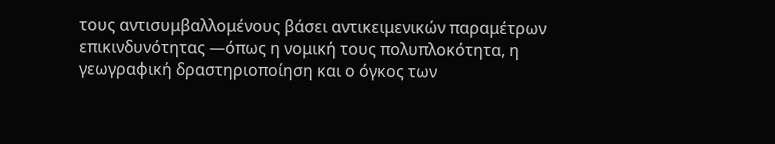τους αντισυμβαλλομένους βάσει αντικειμενικών παραμέτρων επικινδυνότητας —όπως η νομική τους πολυπλοκότητα, η γεωγραφική δραστηριοποίηση και ο όγκος των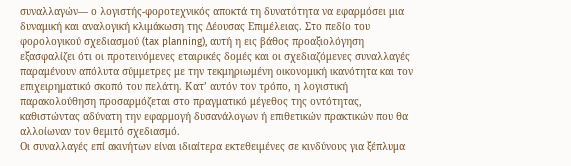συναλλαγών— ο λογιστής-φοροτεχνικός αποκτά τη δυνατότητα να εφαρμόσει μια δυναμική και αναλογική κλιμάκωση της Δέουσας Επιμέλειας. Στο πεδίο του φορολογικού σχεδιασμού (tax planning), αυτή η εις βάθος προαξιολόγηση εξασφαλίζει ότι οι προτεινόμενες εταιρικές δομές και οι σχεδιαζόμενες συναλλαγές παραμένουν απόλυτα σύμμετρες με την τεκμηριωμένη οικονομική ικανότητα και τον επιχειρηματικό σκοπό του πελάτη. Κατ’ αυτόν τον τρόπο, η λογιστική παρακολούθηση προσαρμόζεται στο πραγματικό μέγεθος της οντότητας, καθιστώντας αδύνατη την εφαρμογή δυσανάλογων ή επιθετικών πρακτικών που θα αλλοίωναν τον θεμιτό σχεδιασμό.
Οι συναλλαγές επί ακινήτων είναι ιδιαίτερα εκτεθειμένες σε κινδύνους για ξέπλυμα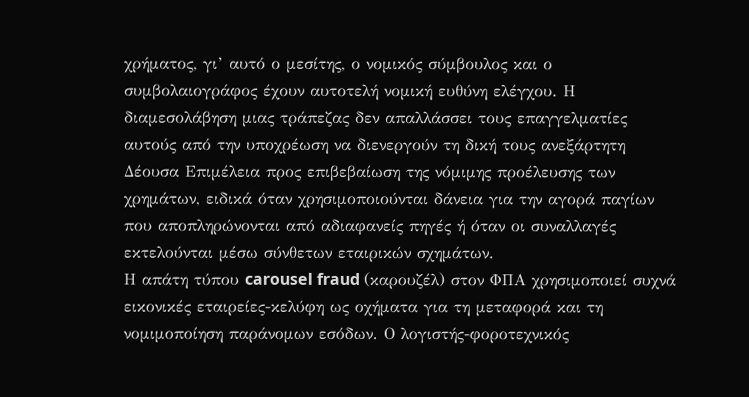χρήματος, γι’ αυτό ο μεσίτης, ο νομικός σύμβουλος και ο συμβολαιογράφος έχουν αυτοτελή νομική ευθύνη ελέγχου. Η διαμεσολάβηση μιας τράπεζας δεν απαλλάσσει τους επαγγελματίες αυτούς από την υποχρέωση να διενεργούν τη δική τους ανεξάρτητη Δέουσα Επιμέλεια προς επιβεβαίωση της νόμιμης προέλευσης των χρημάτων, ειδικά όταν χρησιμοποιούνται δάνεια για την αγορά παγίων που αποπληρώνονται από αδιαφανείς πηγές ή όταν οι συναλλαγές εκτελούνται μέσω σύνθετων εταιρικών σχημάτων.
Η απάτη τύπου carousel fraud (καρουζέλ) στον ΦΠΑ χρησιμοποιεί συχνά εικονικές εταιρείες-κελύφη ως οχήματα για τη μεταφορά και τη νομιμοποίηση παράνομων εσόδων. Ο λογιστής-φοροτεχνικός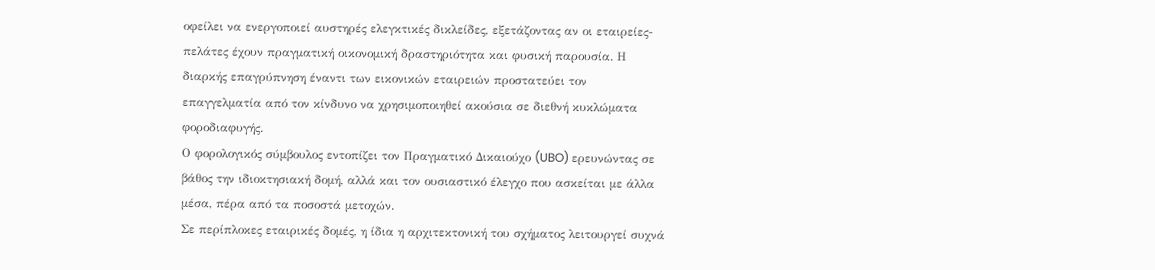οφείλει να ενεργοποιεί αυστηρές ελεγκτικές δικλείδες, εξετάζοντας αν οι εταιρείες-πελάτες έχουν πραγματική οικονομική δραστηριότητα και φυσική παρουσία. Η διαρκής επαγρύπνηση έναντι των εικονικών εταιρειών προστατεύει τον επαγγελματία από τον κίνδυνο να χρησιμοποιηθεί ακούσια σε διεθνή κυκλώματα φοροδιαφυγής.
Ο φορολογικός σύμβουλος εντοπίζει τον Πραγματικό Δικαιούχο (UBO) ερευνώντας σε βάθος την ιδιοκτησιακή δομή, αλλά και τον ουσιαστικό έλεγχο που ασκείται με άλλα μέσα, πέρα από τα ποσοστά μετοχών.
Σε περίπλοκες εταιρικές δομές, η ίδια η αρχιτεκτονική του σχήματος λειτουργεί συχνά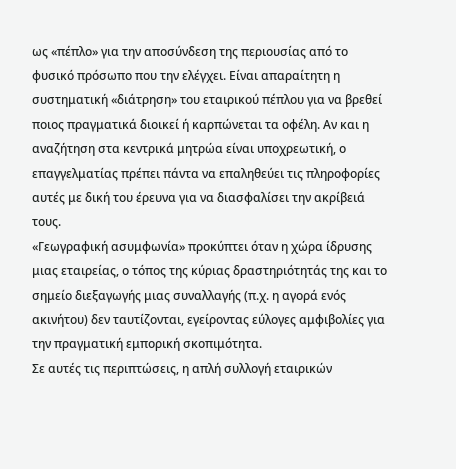ως «πέπλο» για την αποσύνδεση της περιουσίας από το φυσικό πρόσωπο που την ελέγχει. Είναι απαραίτητη η συστηματική «διάτρηση» του εταιρικού πέπλου για να βρεθεί ποιος πραγματικά διοικεί ή καρπώνεται τα οφέλη. Αν και η αναζήτηση στα κεντρικά μητρώα είναι υποχρεωτική, ο επαγγελματίας πρέπει πάντα να επαληθεύει τις πληροφορίες αυτές με δική του έρευνα για να διασφαλίσει την ακρίβειά τους.
«Γεωγραφική ασυμφωνία» προκύπτει όταν η χώρα ίδρυσης μιας εταιρείας, ο τόπος της κύριας δραστηριότητάς της και το σημείο διεξαγωγής μιας συναλλαγής (π.χ. η αγορά ενός ακινήτου) δεν ταυτίζονται, εγείροντας εύλογες αμφιβολίες για την πραγματική εμπορική σκοπιμότητα.
Σε αυτές τις περιπτώσεις, η απλή συλλογή εταιρικών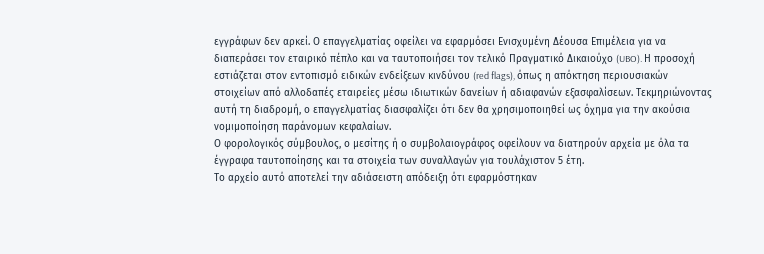εγγράφων δεν αρκεί. Ο επαγγελματίας οφείλει να εφαρμόσει Ενισχυμένη Δέουσα Επιμέλεια για να διαπεράσει τον εταιρικό πέπλο και να ταυτοποιήσει τον τελικό Πραγματικό Δικαιούχο (UBO). Η προσοχή εστιάζεται στον εντοπισμό ειδικών ενδείξεων κινδύνου (red flags), όπως η απόκτηση περιουσιακών στοιχείων από αλλοδαπές εταιρείες μέσω ιδιωτικών δανείων ή αδιαφανών εξασφαλίσεων. Τεκμηριώνοντας αυτή τη διαδρομή, ο επαγγελματίας διασφαλίζει ότι δεν θα χρησιμοποιηθεί ως όχημα για την ακούσια νομιμοποίηση παράνομων κεφαλαίων.
Ο φορολογικός σύμβουλος, ο μεσίτης ή ο συμβολαιογράφος οφείλουν να διατηρούν αρχεία με όλα τα έγγραφα ταυτοποίησης και τα στοιχεία των συναλλαγών για τουλάχιστον 5 έτη.
Το αρχείο αυτό αποτελεί την αδιάσειστη απόδειξη ότι εφαρμόστηκαν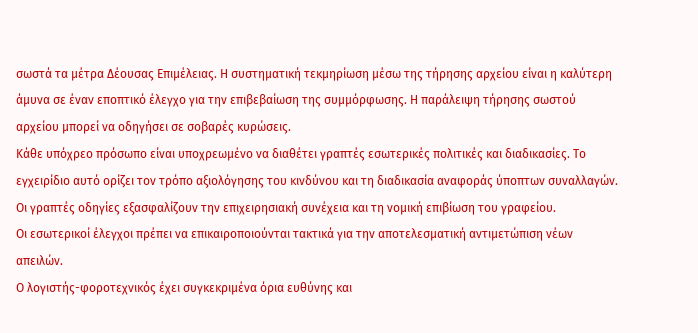σωστά τα μέτρα Δέουσας Επιμέλειας. Η συστηματική τεκμηρίωση μέσω της τήρησης αρχείου είναι η καλύτερη άμυνα σε έναν εποπτικό έλεγχο για την επιβεβαίωση της συμμόρφωσης. Η παράλειψη τήρησης σωστού αρχείου μπορεί να οδηγήσει σε σοβαρές κυρώσεις.
Κάθε υπόχρεο πρόσωπο είναι υποχρεωμένο να διαθέτει γραπτές εσωτερικές πολιτικές και διαδικασίες. Το εγχειρίδιο αυτό ορίζει τον τρόπο αξιολόγησης του κινδύνου και τη διαδικασία αναφοράς ύποπτων συναλλαγών. Οι γραπτές οδηγίες εξασφαλίζουν την επιχειρησιακή συνέχεια και τη νομική επιβίωση του γραφείου.
Οι εσωτερικοί έλεγχοι πρέπει να επικαιροποιούνται τακτικά για την αποτελεσματική αντιμετώπιση νέων απειλών.
Ο λογιστής-φοροτεχνικός έχει συγκεκριμένα όρια ευθύνης και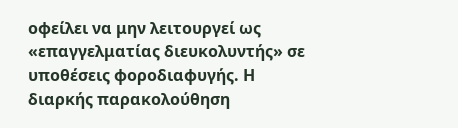οφείλει να μην λειτουργεί ως «επαγγελματίας διευκολυντής» σε υποθέσεις φοροδιαφυγής. Η διαρκής παρακολούθηση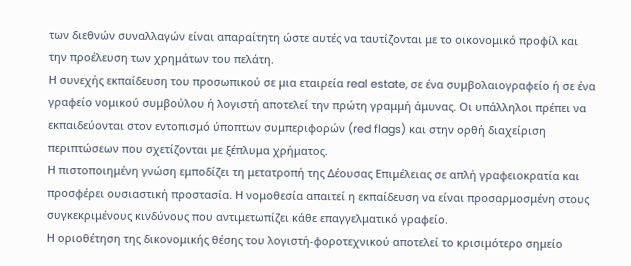των διεθνών συναλλαγών είναι απαραίτητη ώστε αυτές να ταυτίζονται με το οικονομικό προφίλ και την προέλευση των χρημάτων του πελάτη.
Η συνεχής εκπαίδευση του προσωπικού σε μια εταιρεία real estate, σε ένα συμβολαιογραφείο ή σε ένα γραφείο νομικού συμβούλου ή λογιστή αποτελεί την πρώτη γραμμή άμυνας. Οι υπάλληλοι πρέπει να εκπαιδεύονται στον εντοπισμό ύποπτων συμπεριφορών (red flags) και στην ορθή διαχείριση περιπτώσεων που σχετίζονται με ξέπλυμα χρήματος.
Η πιστοποιημένη γνώση εμποδίζει τη μετατροπή της Δέουσας Επιμέλειας σε απλή γραφειοκρατία και προσφέρει ουσιαστική προστασία. Η νομοθεσία απαιτεί η εκπαίδευση να είναι προσαρμοσμένη στους συγκεκριμένους κινδύνους που αντιμετωπίζει κάθε επαγγελματικό γραφείο.
Η οριοθέτηση της δικονομικής θέσης του λογιστή-φοροτεχνικού αποτελεί το κρισιμότερο σημείο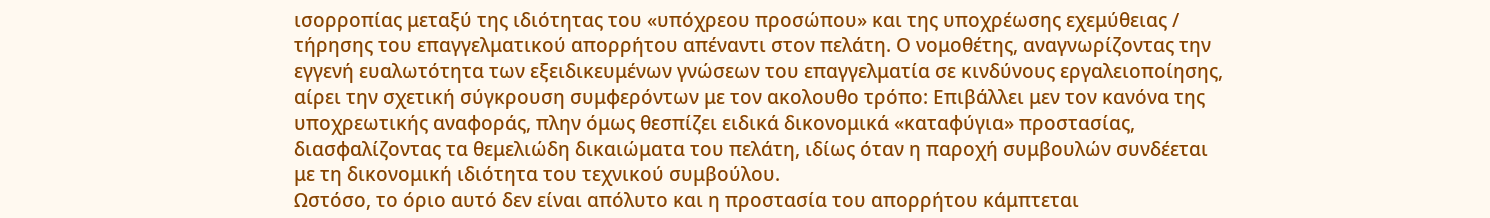ισορροπίας μεταξύ της ιδιότητας του «υπόχρεου προσώπου» και της υποχρέωσης εχεμύθειας / τήρησης του επαγγελματικού απορρήτου απέναντι στον πελάτη. Ο νομοθέτης, αναγνωρίζοντας την εγγενή ευαλωτότητα των εξειδικευμένων γνώσεων του επαγγελματία σε κινδύνους εργαλειοποίησης, αίρει την σχετική σύγκρουση συμφερόντων με τον ακολουθο τρόπο: Επιβάλλει μεν τον κανόνα της υποχρεωτικής αναφοράς, πλην όμως θεσπίζει ειδικά δικονομικά «καταφύγια» προστασίας, διασφαλίζοντας τα θεμελιώδη δικαιώματα του πελάτη, ιδίως όταν η παροχή συμβουλών συνδέεται με τη δικονομική ιδιότητα του τεχνικού συμβούλου.
Ωστόσο, το όριο αυτό δεν είναι απόλυτο και η προστασία του απορρήτου κάμπτεται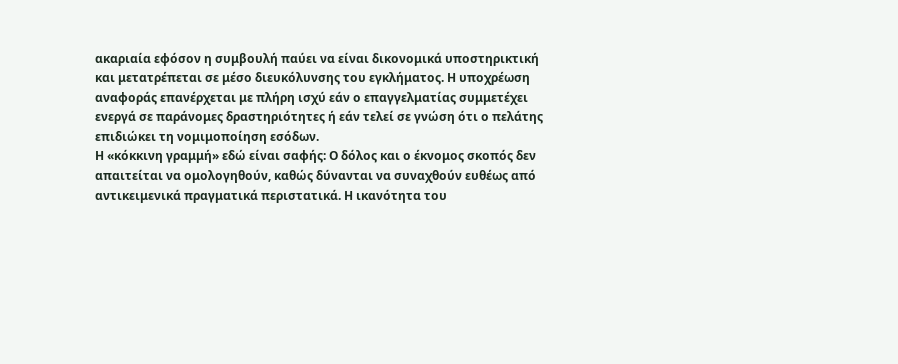ακαριαία εφόσον η συμβουλή παύει να είναι δικονομικά υποστηρικτική και μετατρέπεται σε μέσο διευκόλυνσης του εγκλήματος. Η υποχρέωση αναφοράς επανέρχεται με πλήρη ισχύ εάν ο επαγγελματίας συμμετέχει ενεργά σε παράνομες δραστηριότητες ή εάν τελεί σε γνώση ότι ο πελάτης επιδιώκει τη νομιμοποίηση εσόδων.
Η «κόκκινη γραμμή» εδώ είναι σαφής: Ο δόλος και ο έκνομος σκοπός δεν απαιτείται να ομολογηθούν, καθώς δύνανται να συναχθούν ευθέως από αντικειμενικά πραγματικά περιστατικά. Η ικανότητα του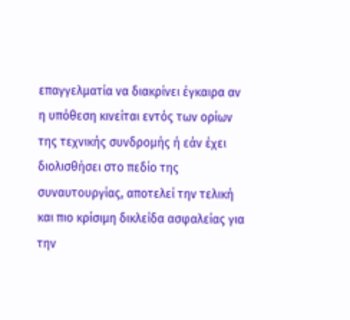επαγγελματία να διακρίνει έγκαιρα αν η υπόθεση κινείται εντός των ορίων της τεχνικής συνδρομής ή εάν έχει διολισθήσει στο πεδίο της συναυτουργίας, αποτελεί την τελική και πιο κρίσιμη δικλείδα ασφαλείας για την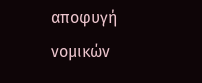αποφυγή νομικών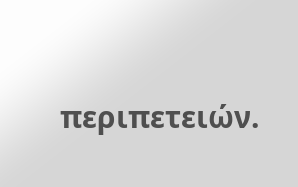περιπετειών.